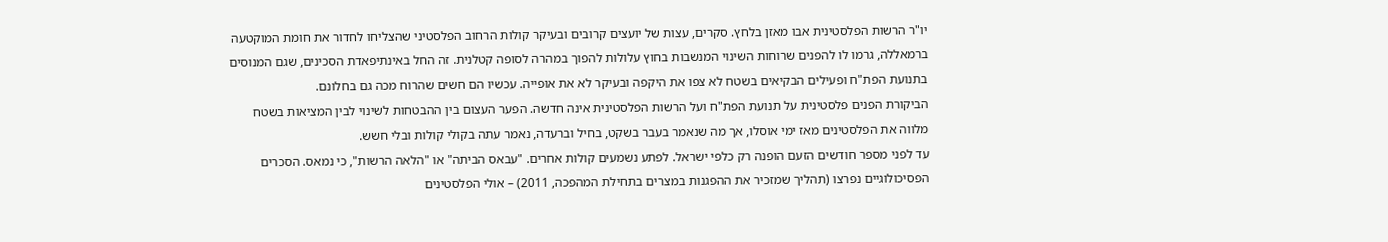יו"ר הרשות הפלסטינית אבו מאזן בלחץ. סקרים, עצות של יועצים קרובים ובעיקר קולות הרחוב הפלסטיני שהצליחו לחדור את חומת המוקטעה ברמאללה, גרמו לו להפנים שרוחות השינוי המנשבות בחוץ עלולות להפוך במהרה לסופה קטלנית. זה החל באינתיפאדת הסכינים, שגם המנוסים בתנועת הפת"ח ופעילים הבקיאים בשטח לא צפו את היקפה ובעיקר לא את אופייה. עכשיו הם חשים שהרוח מכה גם בחלונם.
הביקורת הפנים פלסטינית על תנועת הפת"ח ועל הרשות הפלסטינית אינה חדשה. הפער העצום בין ההבטחות לשינוי לבין המציאות בשטח מלווה את הפלסטינים מאז ימי אוסלו, אך מה שנאמר בעבר בשקט, בחיל וברעדה, נאמר עתה בקולי קולות ובלי חשש.
עד לפני מספר חודשים הזעם הופנה רק כלפי ישראל. לפתע נשמעים קולות אחרים. "עבאס הביתה" או "הלאה הרשות", כי נמאס. הסכרים הפסיכולוגיים נפרצו (תהליך שמזכיר את ההפגנות במצרים בתחילת המהפכה, 2011) – אולי הפלסטינים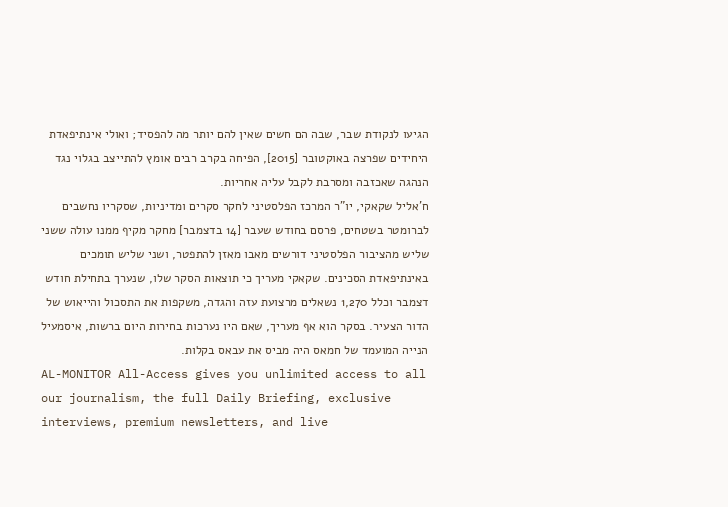הגיעו לנקודת שבר, שבה הם חשים שאין להם יותר מה להפסיד; ואולי אינתיפאדת היחידים שפרצה באוקטובר [2015], הפיחה בקרב רבים אומץ להתייצב בגלוי נגד הנהגה שאכזבה ומסרבת לקבל עליה אחריות.
ח'אליל שקאקי, יו"ר המרכז הפלסטיני לחקר סקרים ומדיניות, שסקריו נחשבים לברומטר בשטחים, פרסם בחודש שעבר [14 בדצמבר] מחקר מקיף ממנו עולה ששני שליש מהציבור הפלסטיני דורשים מאבו מאזן להתפטר, ושני שליש תומכים באינתיפאדת הסכינים. שקאקי מעריך כי תוצאות הסקר שלו, שנערך בתחילת חודש דצמבר וכלל 1,270 נשאלים מרצועת עזה והגדה, משקפות את התסכול והייאוש של הדור הצעיר. בסקר הוא אף מעריך, שאם היו נערכות בחירות היום ברשות, איסמעיל הנייה המועמד של חמאס היה מביס את עבאס בקלות.
AL-MONITOR All-Access gives you unlimited access to all our journalism, the full Daily Briefing, exclusive interviews, premium newsletters, and live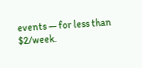events — for less than $2/week.